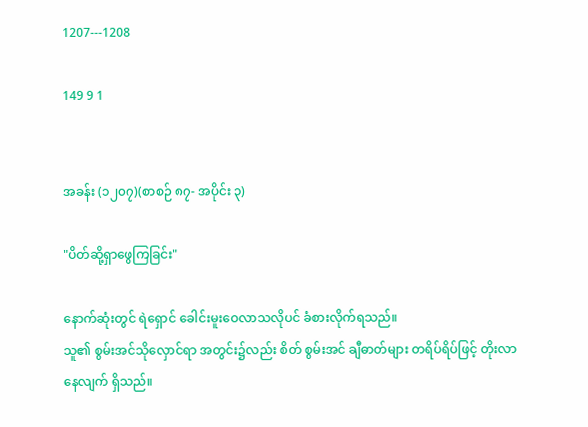1207---1208

149 9 1


အခန်း (၁၂၀၇)(စာစဉ် ၈၇- အပိုင်း ၃)

"ပိတ်ဆို့ရှာဖွေကြခြင်း"

နောက်ဆုံးတွင် ရဲရှောင် ခေါင်းမူးဝေလာသလိုပင် ခံစားလိုက်ရသည်။
သူ၏ စွမ်းအင်သိုလှောင်ရာ အတွင်း၌လည်း စိတ် စွမ်းအင် ချီဓာတ်များ တရိပ်ရိပ်ဖြင့် တိုးလာနေလျက် ရှိသည်။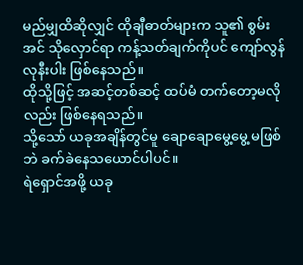မည်မျှထိဆိုလျှင် ထိုချီဓာတ်များက သူ၏ စွမ်းအင် သိုလှောင်ရာ ကန့်သတ်ချက်ကိုပင် ကျော်လွန်လုနီးပါး ဖြစ်နေသည်။
ထိုသို့ဖြင့် အဆင့်တစ်ဆင့် ထပ်မံ တက်တော့မလို လည်း ဖြစ်နေရသည်။
သို့သော် ယခုအချိန်တွင်မူ ချောချောမွေ့မွေ့ မဖြစ် ဘဲ ခက်ခဲနေသယောင်ပါပင်။
ရဲရှောင်အဖို့ ယခု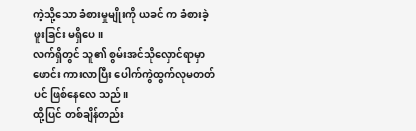ကဲ့သို့သော ခံစားမှုမျိုးကို ယခင် က ခံစားခဲ့ဖူးခြင်း မရှိပေ။
လက်ရှိတွင် သူ၏ စွမ်းအင်သိုလှောင်ရာမှာ ဖောင်း ကားလာပြီး ပေါက်ကွဲထွက်လုမတတ်ပင် ဖြစ်နေလေ သည်။
ထို့ပြင် တစ်ချိန်တည်း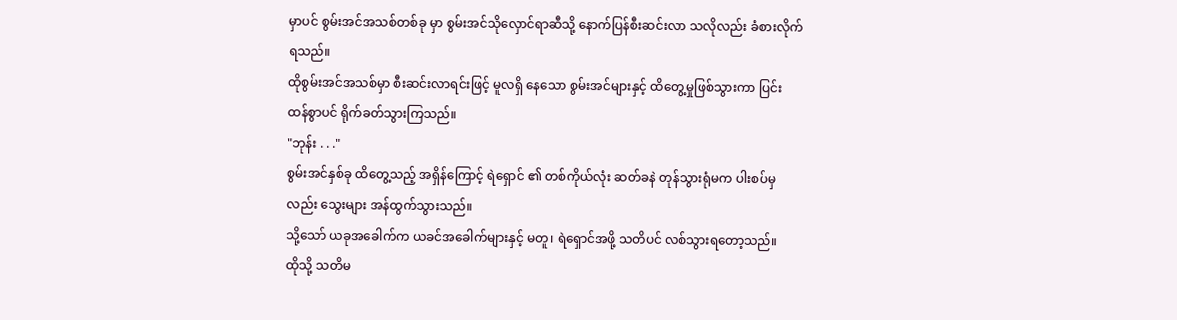မှာပင် စွမ်းအင်အသစ်တစ်ခု မှာ စွမ်းအင်သိုလှောင်ရာဆီသို့ နောက်ပြန်စီးဆင်းလာ သလိုလည်း ခံစားလိုက်ရသည်။
ထိုစွမ်းအင်အသစ်မှာ စီးဆင်းလာရင်းဖြင့် မူလရှိ နေသော စွမ်းအင်များနှင့် ထိတွေ့မှုဖြစ်သွားကာ ပြင်း ထန်စွာပင် ရိုက်ခတ်သွားကြသည်။
"ဘုန်း . . ."
စွမ်းအင်နှစ်ခု ထိတွေ့သည့် အရှိန်ကြောင့် ရဲရှောင် ၏ တစ်ကိုယ်လုံး ဆတ်ခနဲ တုန်သွားရုံမက ပါးစပ်မှ လည်း သွေးများ အန်ထွက်သွားသည်။
သို့သော် ယခုအခေါက်က ယခင်အခေါက်များနှင့် မတူ၊ ရဲရှောင်အဖို့ သတိပင် လစ်သွားရတော့သည်။
ထိုသို့ သတိမ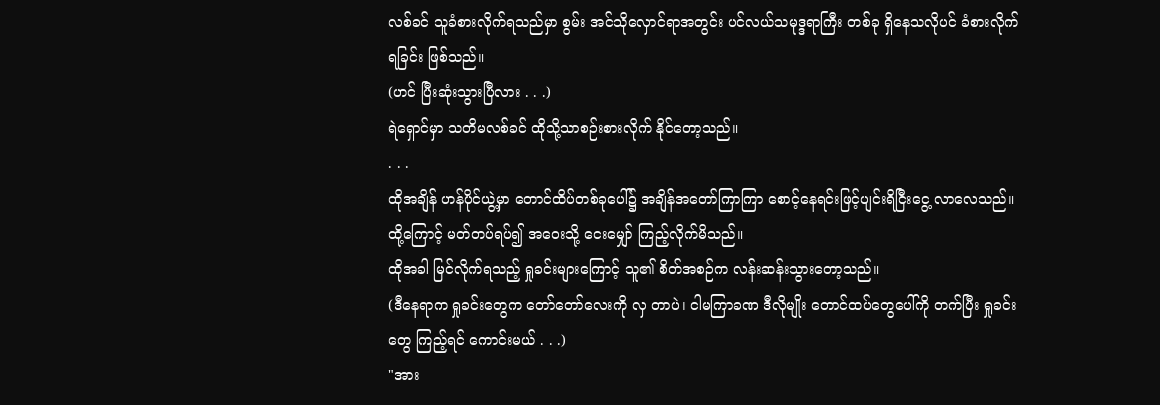လစ်ခင် သူခံစားလိုက်ရသည်မှာ စွမ်း အင်သိုလှောင်ရာအတွင်း ပင်လယ်သမုဒ္ဒရာကြီး တစ်ခု ရှိနေသလိုပင် ခံစားလိုက်ရခြင်း ဖြစ်သည်။
(ဟင် ပြီးဆုံးသွားပြီလား . . .)
ရဲရှောင်မှာ သတိမလစ်ခင် ထိုသို့သာစဉ်းစားလိုက် နိုင်တော့သည်။
. . .
ထိုအချိန် ဟန်ပိုင်ယွဲ့မှာ တောင်ထိပ်တစ်ခုပေါ်၌ အချိန်အတော်ကြာကြာ စောင့်နေရင်းဖြင့်ပျင်းရိငြီးငွေ့ လာလေသည်။
ထို့ကြောင့် မတ်တပ်ရပ်၍ အဝေးသို့ ငေးမျှော် ကြည့်လိုက်မိသည်။
ထိုအခါ မြင်လိုက်ရသည့် ရှုခင်းများကြောင့် သူ၏ စိတ်အစဉ်က လန်းဆန်းသွားတော့သည်။
(ဒီနေရာက ရှုခင်းတွေက တော်တော်လေးကို လှ တာပဲ၊ ငါမကြာခဏ ဒီလိုမျိုး တောင်ထပ်တွေပေါ်ကို တက်ပြီး ရှုခင်းတွေ ကြည့်ရင် ကောင်းမယ် . . .)
"အား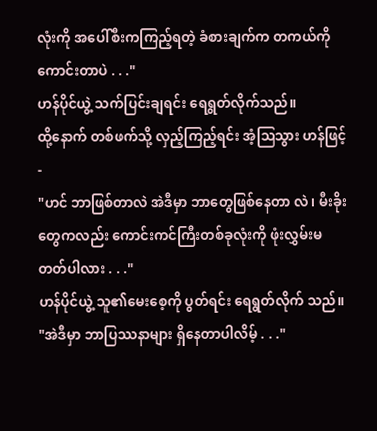လုံးကို အပေါ်စီးကကြည့်ရတဲ့ ခံစားချက်က တကယ်‌ကို ကောင်းတာပဲ . . ."
ဟန်ပိုင်ယွဲ့ သက်ပြင်းချရင်း ရေရွတ်လိုက်သည်။
ထို့နောက် တစ်ဖက်သို့ လှည့်ကြည့်ရင်း အံ့ဩသွား ဟန်ဖြင့် -
"ဟင် ဘာဖြစ်တာလဲ အဲဒီမှာ ဘာတွေဖြစ်နေတာ လဲ၊ မီးခိုးတွေကလည်း ကောင်းကင်ကြီးတစ်ခုလုံးကို ဖုံးလွှမ်းမတတ်ပါလား . . ."
ဟန်ပိုင်ယွဲ့ သူ၏မေးစေ့ကို ပွတ်ရင်း ရေရွတ်လိုက် သည်။
"အဲဒီမှာ ဘာပြဿနာများ ရှိနေတာပါလိမ့် . . ."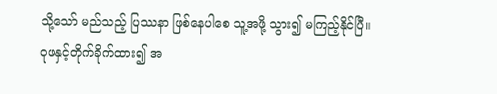သို့သော် မည်သည့် ပြဿနာ ဖြစ်နေပါစေ သူ့အဖို့ သွား၍ မကြည့်နိုင်ပြီ။
ဝုဖနှင့်တိုက်ခိုက်ထား၍ အ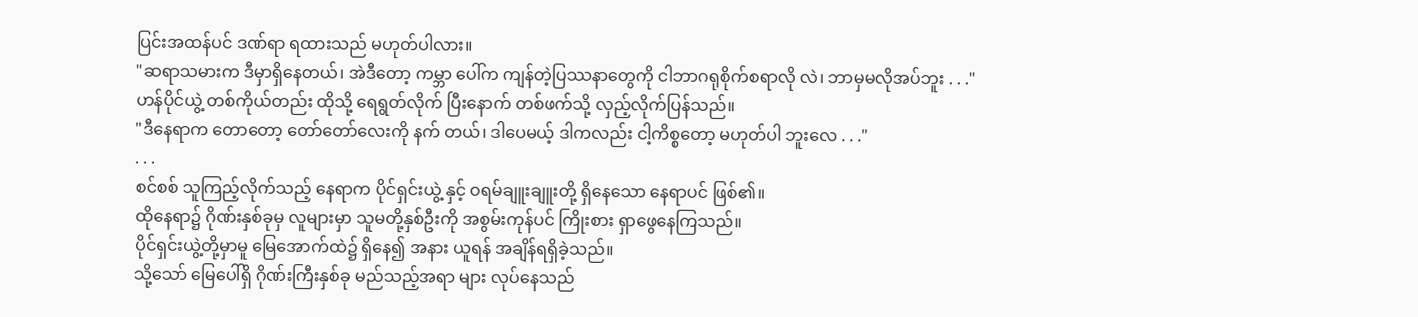ပြင်းအထန်ပင် ဒဏ်ရာ ရထားသည် မဟုတ်ပါလား။
"ဆရာသမားက ဒီမှာရှိနေတယ်၊ အဲဒီတော့ ကမ္ဘာ ပေါ်က ကျန်တဲ့ပြဿနာတွေကို ငါဘာဂရုစိုက်စရာလို လဲ၊ ဘာမှမလိုအပ်ဘူး . . ."
ဟန်ပိုင်ယွဲ့ တစ်ကိုယ်တည်း ထိုသို့ ရေရွတ်လိုက် ပြီးနောက် တစ်ဖက်သို့ လှည့်လိုက်ပြန်သည်။
"ဒီနေရာက တောတော့ တော်တော်လေးကို နက် တယ်၊ ဒါပေမယ့် ဒါကလည်း ငါ့ကိစ္စတော့ မဟုတ်ပါ ဘူးလေ . . ."
. . .
စင်စစ် သူကြည့်လိုက်သည့် နေရာက ပိုင်ရှင်းယွဲ့ နှင့် ဝရမ်ချူးချူးတို့ ရှိနေသော နေရာပင် ဖြစ်၏။
ထိုနေရာ၌ ဂိုဏ်းနှစ်ခုမှ လူများမှာ သူမတို့နှစ်ဦးကို အစွမ်းကုန်ပင် ကြိုးစား ရှာဖွေနေကြသည်။
ပိုင်ရှင်းယွဲ့တို့မှာမူ မြေအောက်ထဲ၌ ရှိနေ၍ အနား ယူရန် အချိန်ရရှိခဲ့သည်။
သို့သော် မြေပေါ်ရှိ ဂိုဏ်းကြီးနှစ်ခု မည်သည့်အရာ များ လုပ်နေသည်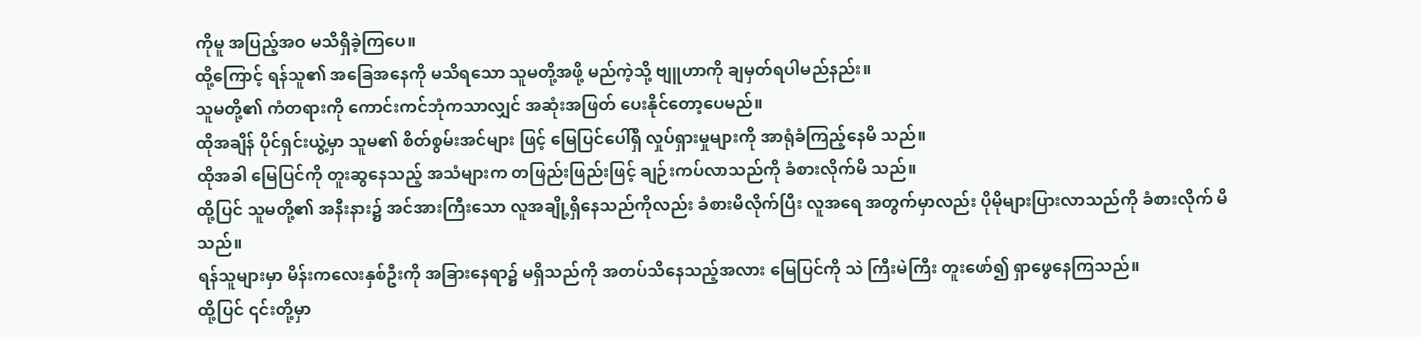ကိုမူ အပြည့်အဝ မသိရှိခဲ့ကြပေ။
ထို့ကြောင့် ရန်သူ၏ အခြေအနေကို မသိရသော သူမတို့အဖို့ မည်ကဲ့သို့ ဗျူဟာကို ချမှတ်ရပါမည်နည်း။
သူမတို့၏ ကံတရားကို ကောင်းကင်ဘုံကသာလျှင် အဆုံးအဖြတ် ပေးနိုင်တော့ပေမည်။
ထိုအချိန် ပိုင်ရှင်းယွဲ့မှာ သူမ၏ စိတ်စွမ်းအင်များ ဖြင့် မြေပြင်ပေါ်ရှိ လှုပ်ရှားမှုများကို အာရုံခံကြည့်နေမိ သည်။
ထိုအခါ မြေပြင်ကို တူးဆွနေသည့် အသံများက တဖြည်းဖြည်းဖြင့် ချဉ်းကပ်လာသည်ကို ခံစားလိုက်မိ သည်။
ထို့ပြင် သူမတို့၏ အနီးနား၌ အင်အားကြီးသော လူအချို့ရှိနေသည်ကိုလည်း ခံစားမိလိုက်ပြီး လူအရေ အတွက်မှာလည်း ပိုမိုများပြားလာသည်ကို ခံစားလိုက် မိသည်။
ရန်သူများမှာ မိန်းကလေးနှစ်ဦးကို အခြားနေရာ၌ မရှိသည်ကို အတပ်သိနေသည့်အလား မြေပြင်ကို သဲ ကြီးမဲကြီး တူးဖော်၍ ရှာဖွေနေကြသည်။
ထို့ပြင် ၎င်းတို့မှာ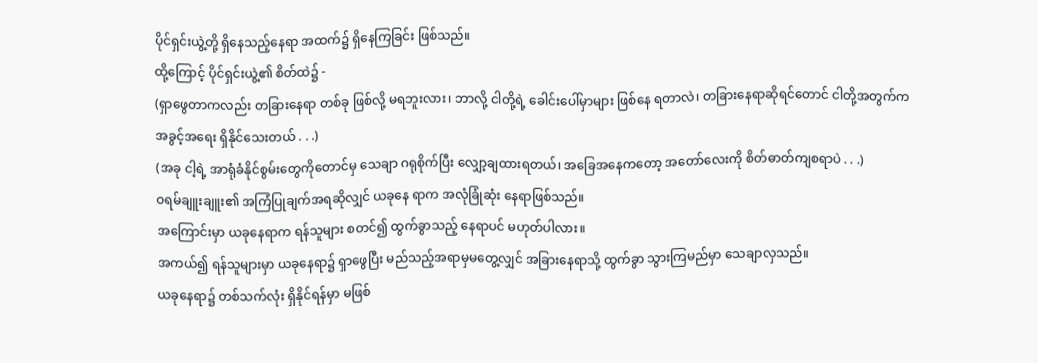ပိုင်ရှင်းယွဲ့တို့ ရှိနေသည့်နေရာ အထက်၌ ရှိနေကြခြင်း ဖြစ်သည်။
ထို့ကြောင့် ပိုင်ရှင်းယွဲ့၏ စိတ်ထဲ၌ -
(ရှာဖွေတာကလည်း တခြားနေရာ တစ်ခု ဖြစ်လို့ မရဘူးလား၊ ဘာလို့ ငါတို့ရဲ့ ခေါင်းပေါ်မှာများ ဖြစ်နေ ရတာလဲ၊ တခြားနေရာဆိုရင်တောင် ငါတို့အတွက်က အခွင့်အရေး ရှိနိုင်သေးတယ် . . .)
(အခု ငါ့ရဲ့ အာရုံခံနိုင်စွမ်းတွေကိုတောင်မှ သေချာ ဂရုစိုက်ပြီး လျှော့ချထားရတယ်၊ အခြေအနေကတော့ အတော်လေးကို စိတ်ဓာတ်ကျစရာပဲ . . .)
ဝရမ်ချူးချူး၏ အကြံပြုချက်အရဆိုလျှင် ယခုနေ ရာက အလုံခြုံဆုံး နေရာဖြစ်သည်။
အကြောင်းမှာ ယခုနေရာက ရန်သူများ စတင်၍ ထွက်ခွာသည့် နေရာပင် မဟုတ်ပါလား။
အကယ်၍ ရန်သူများမှာ ယခုနေရာ၌ ရှာဖွေပြီး မည်သည့်အရာမှမတွေ့လျှင် အခြားနေရာသို့ ထွက်ခွာ သွားကြမည်မှာ သေချာလှသည်။
ယခုနေရာ၌ တစ်သက်လုံး ရှိနိုင်ရန်မှာ မဖြစ်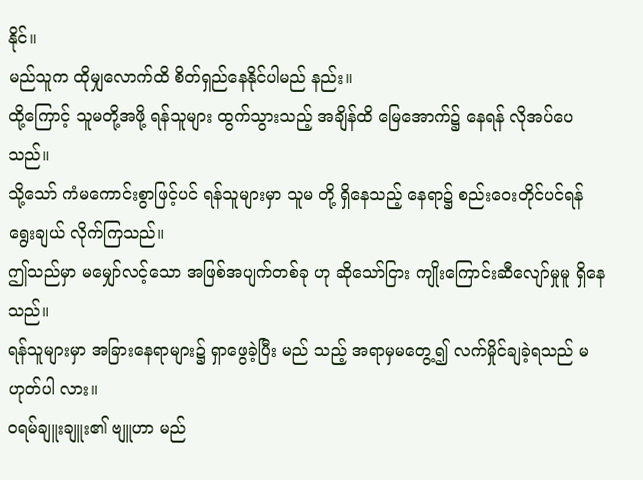နိုင်။
မည်သူက ထိုမျှလောက်ထိ စိတ်ရှည်နေနိုင်ပါမည် နည်း။
ထို့ကြောင့် သူမတို့အဖို့ ရန်သူများ ထွက်သွားသည့် အချိန်ထိ မြေအောက်၌ နေရန် လိုအပ်ပေသည်။
သို့သော် ကံမကောင်းစွာဖြင့်ပင် ရန်သူများမှာ သူမ တို့ ရှိနေသည့် နေရာ၌ စည်းဝေးတိုင်ပင်ရန် ရွေးချယ် လိုက်ကြသည်။
ဤသည်မှာ မမျှော်လင့်သော အဖြစ်အပျက်တစ်ခု ဟု ဆိုသော်ငြား ကျိုးကြောင်းဆီလျော်မှုမူ ရှိနေသည်။
ရန်သူများမှာ အခြားနေရာများ၌ ရှာဖွေခဲ့ပြီး မည် သည့် အရာမှမတွေ့၍ လက်မှိုင်ချခဲ့ရသည် မဟုတ်ပါ လား။
ဝရမ်ချူးချူး၏ ဗျူဟာ မည်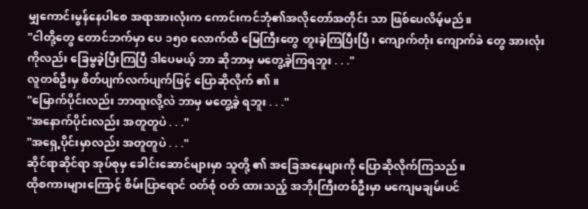မျှကောင်းမွန်နေပါစေ အရာအားလုံးက ကောင်းကင်ဘုံ၏အလိုတော်အတိုင်း သာ ဖြစ်ပေလိမ့်မည်။
"ငါတို့တွေ တောင်ဘက်မှာ ပေ ၁၅၀ လောက်ထိ မြေကြီးတွေ တူးခဲ့ကြပြီးပြီ၊ ကျောက်တုံး ကျောက်ခဲ တွေ အားလုံးကိုလည်း ခြေမွခဲ့ပြီးကြပြီ ဒါပေမယ့် ဘာ ဆိုဘာမှ မတွေ့ခဲ့ကြရဘူး . . ."
လူတစ်ဦးမှ စိတ်ပျက်လက်ပျက်ဖြင့် ပြောဆိုလိုက် ၏။
"မြောက်ပိုင်းလည်း ဘာထူးလို့လဲ ဘာမှ မတွေ့ခဲ့ ရဘူး . . ."
"အနောက်ပိုင်းလည်း အတူတူပဲ . . ."
"အရှေ့ပိုင်းမှာလည်း အတူတူပဲ . . ."
ဆိုင်ရာဆိုင်ရာ အုပ်စုမှ ခေါင်းဆောင်များမှာ သူတို့ ၏ အခြေအနေများကို ပြောဆိုလိုက်ကြသည်။
ထိုစကားများကြောင့် စိမ်းပြာရောင် ဝတ်စုံ ဝတ် ထားသည့် အဘိုးကြီးတစ်ဦးမှာ မကျေမချမ်းပင်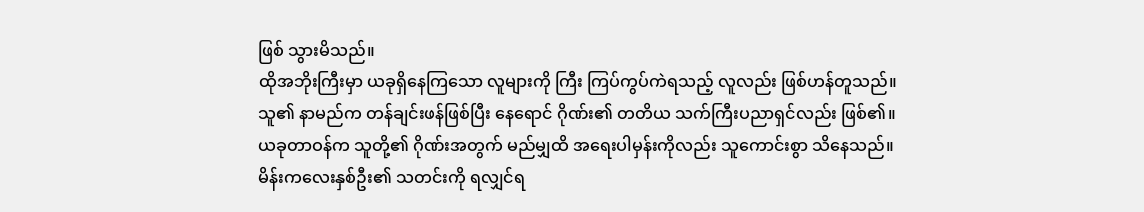ဖြစ် သွားမိသည်။
ထိုအဘိုးကြီးမှာ ယခုရှိနေကြသော လူများကို ကြီး ကြပ်ကွပ်ကဲရသည့် လူလည်း ဖြစ်ဟန်တူသည်။
သူ၏ နာမည်က တန်ချင်းဖန်ဖြစ်ပြီး နေရောင် ဂိုဏ်း၏ တတိယ သက်ကြီးပညာရှင်လည်း ဖြစ်၏။
ယခုတာဝန်က သူတို့၏ ဂိုဏ်းအတွက် မည်မျှထိ အရေးပါမှန်းကိုလည်း သူကောင်းစွာ သိနေသည်။
မိန်းကလေးနှစ်ဦး၏ သတင်းကို ရလျှင်ရ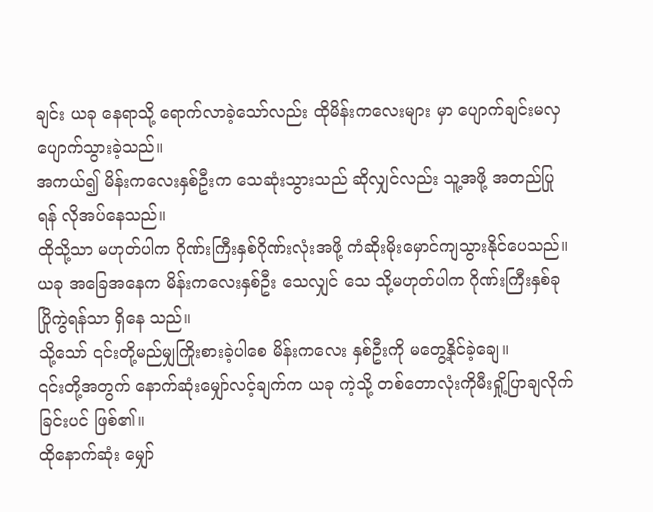ချင်း ယခု နေရာသို့ ရောက်လာခဲ့သော်လည်း ထိုမိန်းကလေးများ မှာ ပျောက်ချင်းမလှ ပျောက်သွားခဲ့သည်။
အကယ်၍ မိန်းကလေးနှစ်ဦးက သေဆုံးသွားသည် ဆိုလျှင်လည်း သူ့အဖို့ အတည်ပြုရန် လိုအပ်နေသည်။
ထိုသို့သာ မဟုတ်ပါက ဂိုဏ်းကြီးနှစ်ဂိုဏ်းလုံးအဖို့ ကံဆိုးမိုးမှောင်ကျသွားနိုင်ပေသည်။
ယခု အခြေအနေက မိန်းကလေးနှစ်ဦး သေလျှင် သေ သို့မဟုတ်ပါက ဂိုဏ်းကြီးနှစ်ခု ပြိုကွဲရန်သာ ရှိနေ သည်။
သို့သော် ၎င်းတို့မည်မျှကြိုးစားခဲ့ပါစေ မိန်းက‌လေး နှစ်ဦးကို မတွေ့နိုင်ခဲ့ချေ။
၎င်းတို့အတွက် နောက်ဆုံးမျှော်လင့်ချက်က ယခု ကဲ့သို့ တစ်တောလုံးကိုမီးရှို့ပြာချလိုက်ခြင်းပင် ဖြစ်၏။
ထိုနောက်ဆုံး မျှော်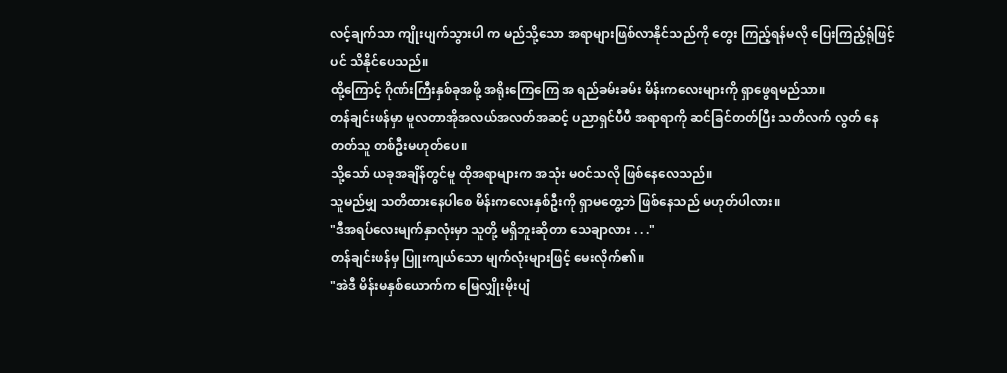လင့်ချက်သာ ကျိုးပျက်သွားပါ က မည်သို့သော အရာများဖြစ်လာနိုင်သည်ကို တွေး ကြည့်ရန်မလို ပြေးကြည့်ရုံဖြင့်ပင် သိနိုင်ပေသည်။
ထို့ကြောင့် ဂိုဏ်းကြီးနှစ်ခုအဖို့ အရိုးကြေကြေ အ ရည်ခမ်းခမ်း မိန်းကလေးများကို ရှာဖွေရမည်သာ။
တန်ချင်းဖန်မှာ မူလတာအိုအလယ်အလတ်အဆင့် ပညာရှင်ပီပီ အရာရာကို ဆင်ခြင်တတ်ပြီး သတိလက် လွတ် နေတတ်သူ တစ်ဦးမဟုတ်ပေ။
သို့သော် ယခုအချိန်တွင်မူ ထိုအရာများက အသုံး မဝင်သလို ဖြစ်နေလေသည်။
သူမည်မျှ သတိထားနေပါစေ မိန်းကလေးနှစ်ဦးကို ရှာမတွေ့ဘဲ ဖြစ်နေသည် မဟုတ်ပါလား။
"ဒီအရပ်လေးမျက်နှာလုံးမှာ သူတို့ မရှိဘူးဆိုတာ သေချာလား . . ."
တန်ချင်းဖန်မှ ပြူးကျယ်သော မျက်လုံးများဖြင့် မေးလိုက်၏။
"အဲဒီ မိန်းမနှစ်ယောက်က မြေလျှိုးမိုးပျံ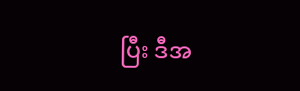ပြီး ဒီအ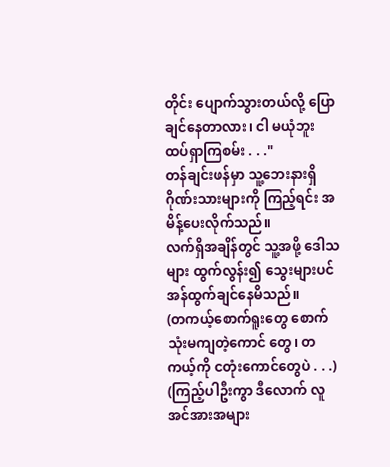တိုင်း ပျောက်သွားတယ်လို့ ပြောချင်နေတာလား၊ ငါ မယုံဘူး ထပ်ရှာကြစမ်း . . ."
တန်ချင်းဖန်မှာ သူ့ဘေးနားရှိ ဂိုဏ်းသားများကို ကြည့်ရင်း အမိန့်ပေးလိုက်သည်။
လက်ရှိအချိန်တွင် သူ့အဖို့ ဒေါသများ ထွက်လွန်း၍ သွေးများပင် အန်ထွက်ချင်နေမိသည်။
(တကယ့်စောက်ရူးတွေ စောက်သုံးမကျတဲ့ကောင် တွေ၊ တကယ့်ကို ငတုံးကောင်တွေပဲ . . .)
(ကြည့်ပါဦးကွာ ဒီလောက် လူအင်အားအများ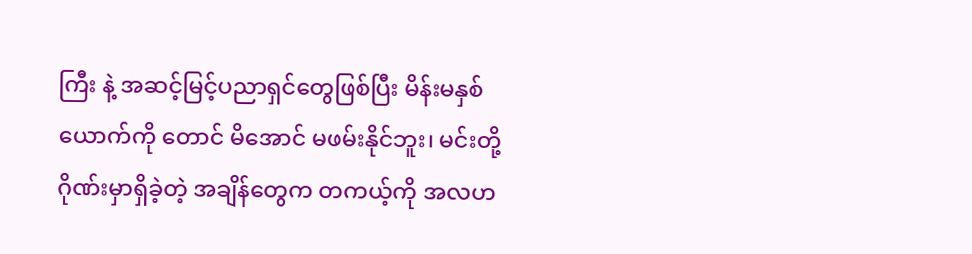ကြီး နဲ့ အဆင့်မြင့်ပညာရှင်တွေဖြစ်ပြီး မိန်းမနှစ်ယောက်ကို တောင် မိအောင် မဖမ်းနိုင်ဘူး၊ မင်းတို့ ဂိုဏ်းမှာရှိခဲ့တဲ့ အချိန်တွေက တကယ့်ကို အလဟ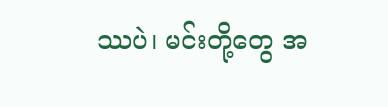ဿပဲ၊ မင်းတို့တွေ အ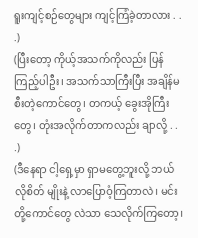ရူးကျင့်စဉ်တွေများ ကျင့်ကြံခဲ့တာလား . . .)
(ပြီးတော့ ကိုယ့်အသက်ကိုလည်း ပြန်ကြည့်ပါဦး၊ အသက်သာကြီးပြီး အချိန်မစီးတဲ့ကောင်တွေ၊ တကယ့် ခွေးအိုကြီးတွေ၊ တုံးအလိုက်တာကလည်း ချာလို့ . . .)
(ဒီနေရာ ငါ့ရှေ့မှာ ရှာမတွေ့ဘူးလို့ ဘယ်လိုစိတ် မျိုးနဲ့ လာပြောဝံ့ကြတာလဲ၊ မင်းတို့ကောင်တွေ လဲသာ သေလိုက်ကြတော့၊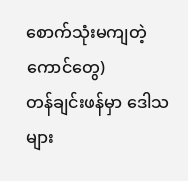စောက်သုံးမကျတဲ့ကောင်တွေ)
တန်ချင်းဖန်မှာ ဒေါသများ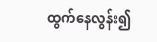ထွက်နေလွန်း၍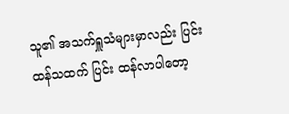သူ၏ အသက်ရှူသံများမှာလည်း ပြင်းထန်သထက် ပြင်း ထန်လာပါတော့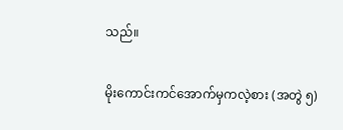သည်။

မိုးကောင်းကင်အောက်မှကလဲ့စား (အတွဲ ၅)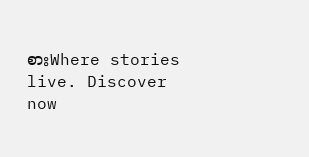စားWhere stories live. Discover now